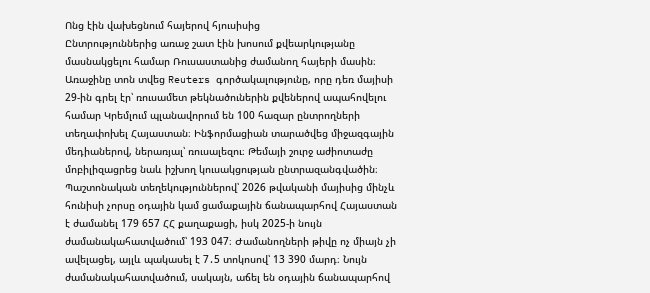Ոնց էին վախեցնում հայերով հյուսիսից
Ընտրություններից առաջ շատ էին խոսում քվեարկությանը մասնակցելու համար Ռուսաստանից ժամանող հայերի մասին։ Առաջինը տոն տվեց Reuters գործակալությունը, որը դեռ մայիսի 29-ին գրել էր՝ ռուսամետ թեկնածուներին քվեներով ապահովելու համար Կրեմլում պլանավորում են 100 հազար ընտրողների տեղափոխել Հայաստան։ Ինֆորմացիան տարածվեց միջազգային մեդիաներով, ներառյալ՝ ռուսալեզու։ Թեմայի շուրջ աժիոտաժը մոբիլիզացրեց նաև իշխող կուսակցության ընտրազանգվածին։
Պաշտոնական տեղեկություններով՝ 2026 թվականի մայիսից մինչև հունիսի չորսը օդային կամ ցամաքային ճանապարհով Հայաստան է ժամանել 179 657 ՀՀ քաղաքացի, իսկ 2025-ի նույն ժամանակահատվածում՝ 193 047։ Ժամանողների թիվը ոչ միայն չի ավելացել, այլև պակասել է 7․5 տոկոսով՝ 13 390 մարդ։ Նույն ժամանակահատվածում, սակայն, աճել են օդային ճանապարհով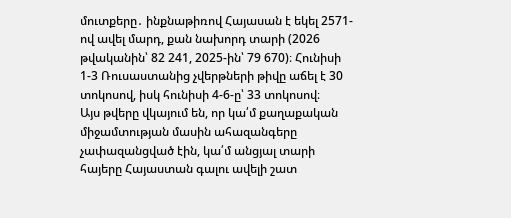մուտքերը․ ինքնաթիռով Հայասան է եկել 2571-ով ավել մարդ, քան նախորդ տարի (2026 թվականին՝ 82 241, 2025-ին՝ 79 670)։ Հունիսի 1-3 Ռուսաստանից չվերթների թիվը աճել է 30 տոկոսով, իսկ հունիսի 4-6-ը՝ 33 տոկոսով։
Այս թվերը վկայում են, որ կա՛մ քաղաքական միջամտության մասին ահազանգերը չափազանցված էին, կա՛մ անցյալ տարի հայերը Հայաստան գալու ավելի շատ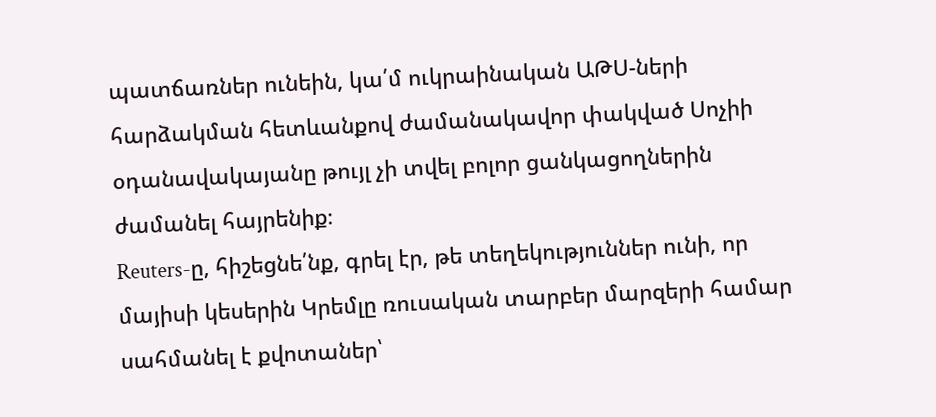պատճառներ ունեին, կա՛մ ուկրաինական ԱԹՍ-ների հարձակման հետևանքով ժամանակավոր փակված Սոչիի օդանավակայանը թույլ չի տվել բոլոր ցանկացողներին ժամանել հայրենիք։
Reuters-ը, հիշեցնե՛նք, գրել էր, թե տեղեկություններ ունի, որ մայիսի կեսերին Կրեմլը ռուսական տարբեր մարզերի համար սահմանել է քվոտաներ՝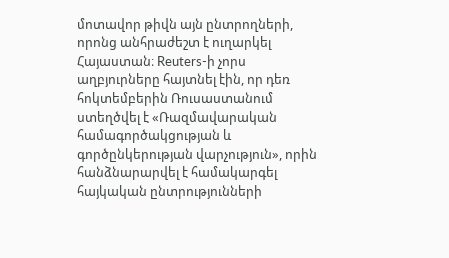մոտավոր թիվն այն ընտրողների, որոնց անհրաժեշտ է ուղարկել Հայաստան։ Reuters-ի չորս աղբյուրները հայտնել էին, որ դեռ հոկտեմբերին Ռուսաստանում ստեղծվել է «Ռազմավարական համագործակցության և գործընկերության վարչություն», որին հանձնարարվել է համակարգել հայկական ընտրությունների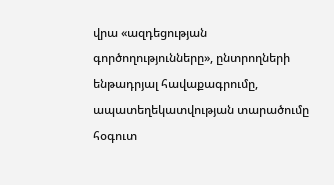վրա «ազդեցության գործողությունները», ընտրողների ենթադրյալ հավաքագրումը, ապատեղեկատվության տարածումը հօգուտ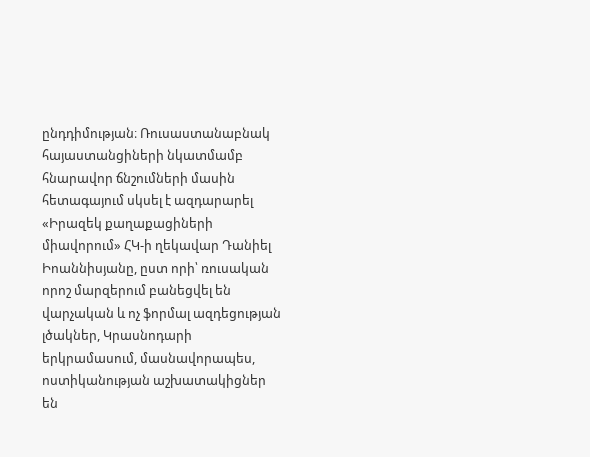ընդդիմության։ Ռուսաստանաբնակ հայաստանցիների նկատմամբ հնարավոր ճնշումների մասին հետագայում սկսել է ազդարարել «Իրազեկ քաղաքացիների միավորում» ՀԿ-ի ղեկավար Դանիել Իոաննիսյանը, ըստ որի՝ ռուսական որոշ մարզերում բանեցվել են վարչական և ոչ ֆորմալ ազդեցության լծակներ, Կրասնոդարի երկրամասում, մասնավորապես, ոստիկանության աշխատակիցներ են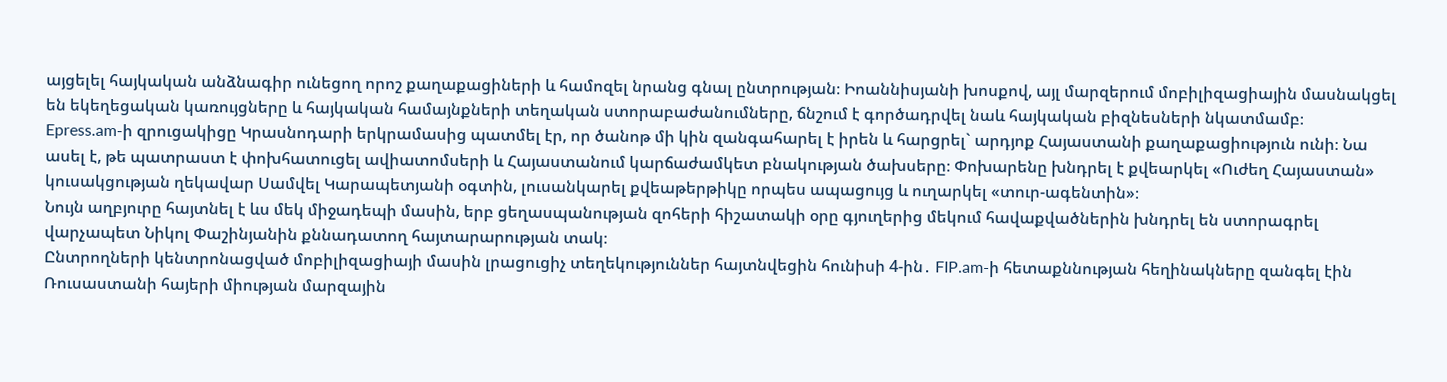այցելել հայկական անձնագիր ունեցող որոշ քաղաքացիների և համոզել նրանց գնալ ընտրության։ Իոաննիսյանի խոսքով, այլ մարզերում մոբիլիզացիային մասնակցել են եկեղեցական կառույցները և հայկական համայնքների տեղական ստորաբաժանումները, ճնշում է գործադրվել նաև հայկական բիզնեսների նկատմամբ։
Epress.am-ի զրուցակիցը Կրասնոդարի երկրամասից պատմել էր, որ ծանոթ մի կին զանգահարել է իրեն և հարցրել` արդյոք Հայաստանի քաղաքացիություն ունի։ Նա ասել է, թե պատրաստ է փոխհատուցել ավիատոմսերի և Հայաստանում կարճաժամկետ բնակության ծախսերը։ Փոխարենը խնդրել է քվեարկել «Ուժեղ Հայաստան» կուսակցության ղեկավար Սամվել Կարապետյանի օգտին, լուսանկարել քվեաթերթիկը որպես ապացույց և ուղարկել «տուր-ագենտին»։
Նույն աղբյուրը հայտնել է ևս մեկ միջադեպի մասին, երբ ցեղասպանության զոհերի հիշատակի օրը գյուղերից մեկում հավաքվածներին խնդրել են ստորագրել վարչապետ Նիկոլ Փաշինյանին քննադատող հայտարարության տակ։
Ընտրողների կենտրոնացված մոբիլիզացիայի մասին լրացուցիչ տեղեկություններ հայտնվեցին հունիսի 4-ին․ FIP.am-ի հետաքննության հեղինակները զանգել էին Ռուսաստանի հայերի միության մարզային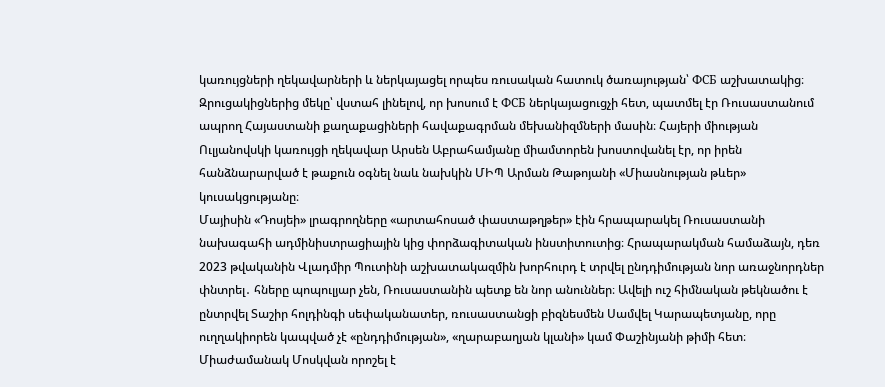կառույցների ղեկավարների և ներկայացել որպես ռուսական հատուկ ծառայության՝ ФСБ աշխատակից։ Զրուցակիցներից մեկը՝ վստահ լինելով, որ խոսում է ФСБ ներկայացուցչի հետ, պատմել էր Ռուսաստանում ապրող Հայաստանի քաղաքացիների հավաքագրման մեխանիզմների մասին։ Հայերի միության Ուլյանովսկի կառույցի ղեկավար Արսեն Աբրահամյանը միամտորեն խոստովանել էր, որ իրեն հանձնարարված է թաքուն օգնել նաև նախկին ՄԻՊ Արման Թաթոյանի «Միասնության թևեր» կուսակցությանը։
Մայիսին «Դոսյեի» լրագրողները «արտահոսած փաստաթղթեր» էին հրապարակել Ռուսաստանի նախագահի ադմինիստրացիային կից փորձագիտական ինստիտուտից։ Հրապարակման համաձայն, դեռ 2023 թվականին Վլադմիր Պուտինի աշխատակազմին խորհուրդ է տրվել ընդդիմության նոր առաջնորդներ փնտրել․ հները պոպուլյար չեն, Ռուսաստանին պետք են նոր անուններ։ Ավելի ուշ հիմնական թեկնածու է ընտրվել Տաշիր հոլդինգի սեփականատեր, ռուսաստանցի բիզնեսմեն Սամվել Կարապետյանը, որը ուղղակիորեն կապված չէ «ընդդիմության», «ղարաբաղյան կլանի» կամ Փաշինյանի թիմի հետ։ Միաժամանակ Մոսկվան որոշել է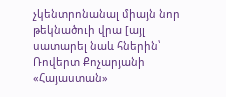չկենտրոնանալ միայն նոր թեկնածուի վրա [այլ սատարել նաև հներին՝ Ռովերտ Քոչարյանի «Հայաստան»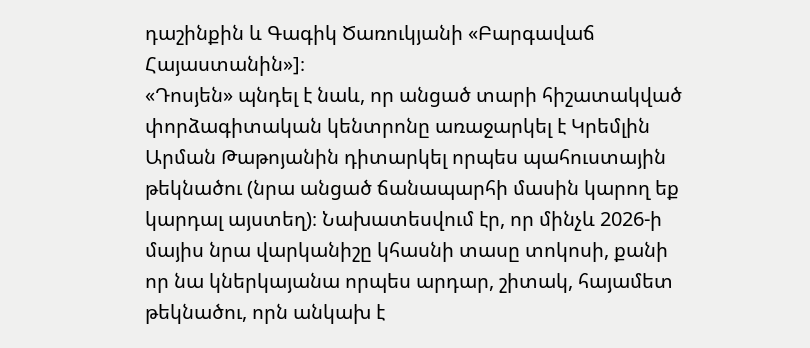դաշինքին և Գագիկ Ծառուկյանի «Բարգավաճ Հայաստանին»]։
«Դոսյեն» պնդել է նաև, որ անցած տարի հիշատակված փորձագիտական կենտրոնը առաջարկել է Կրեմլին Արման Թաթոյանին դիտարկել որպես պահուստային թեկնածու (նրա անցած ճանապարհի մասին կարող եք կարդալ այստեղ)։ Նախատեսվում էր, որ մինչև 2026-ի մայիս նրա վարկանիշը կհասնի տասը տոկոսի, քանի որ նա կներկայանա որպես արդար, շիտակ, հայամետ թեկնածու, որն անկախ է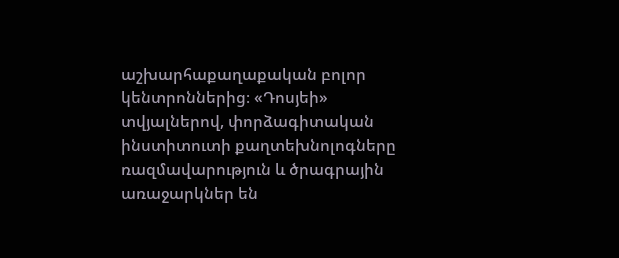աշխարհաքաղաքական բոլոր կենտրոններից։ «Դոսյեի» տվյալներով, փորձագիտական ինստիտուտի քաղտեխնոլոգները ռազմավարություն և ծրագրային առաջարկներ են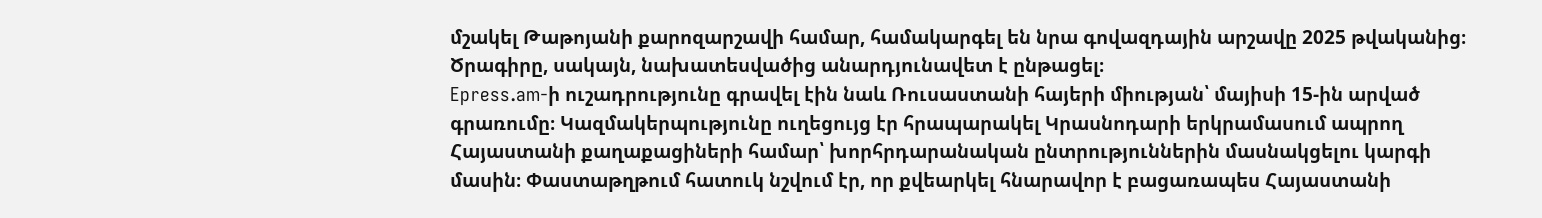մշակել Թաթոյանի քարոզարշավի համար, համակարգել են նրա գովազդային արշավը 2025 թվականից։ Ծրագիրը, սակայն, նախատեսվածից անարդյունավետ է ընթացել։
Epress.am-ի ուշադրությունը գրավել էին նաև Ռուսաստանի հայերի միության՝ մայիսի 15-ին արված գրառումը։ Կազմակերպությունը ուղեցույց էր հրապարակել Կրասնոդարի երկրամասում ապրող Հայաստանի քաղաքացիների համար՝ խորհրդարանական ընտրություններին մասնակցելու կարգի մասին։ Փաստաթղթում հատուկ նշվում էր, որ քվեարկել հնարավոր է բացառապես Հայաստանի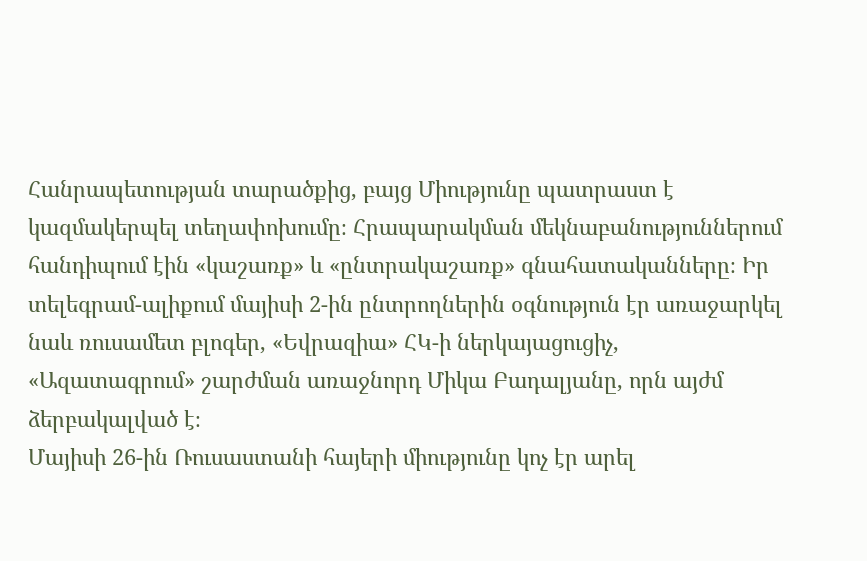Հանրապետության տարածքից, բայց Միությունը պատրաստ է կազմակերպել տեղափոխումը։ Հրապարակման մեկնաբանություններում հանդիպում էին «կաշառք» և «ընտրակաշառք» գնահատականները։ Իր տելեգրամ-ալիքում մայիսի 2-ին ընտրողներին օգնություն էր առաջարկել նաև ռուսամետ բլոգեր, «Եվրազիա» ՀԿ-ի ներկայացուցիչ, «Ազատագրում» շարժման առաջնորդ Միկա Բադալյանը, որն այժմ ձերբակալված է։
Մայիսի 26-ին Ռուսաստանի հայերի միությունը կոչ էր արել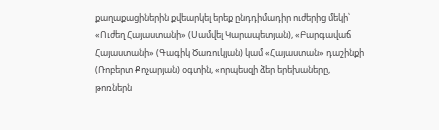քաղաքացիներին քվեարկել երեք ընդդիմադիր ուժերից մեկի՝ «Ուժեղ Հայաստանի» (Սամվել Կարապետյան), «Բարգավաճ Հայաստանի» (Գագիկ Ծառուկյան) կամ «Հայաստան» դաշինքի (Ռոբերտ Քոչարյան) օգտին, «որպեսզի ձեր երեխաները, թոռներն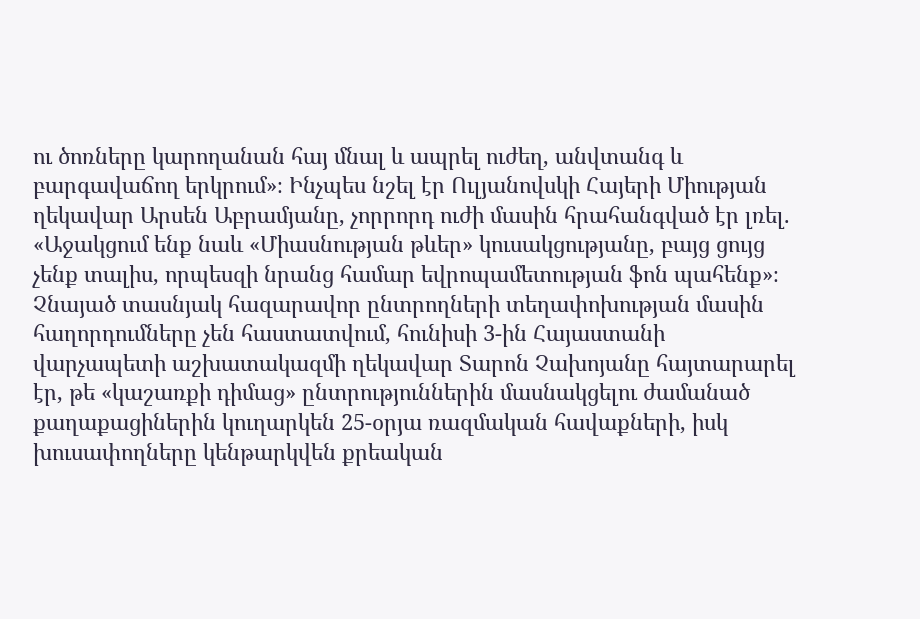ու ծոռները կարողանան հայ մնալ և ապրել ուժեղ, անվտանգ և բարգավաճող երկրում»։ Ինչպես նշել էր Ուլյանովսկի Հայերի Միության ղեկավար Արսեն Աբրամյանը, չորրորդ ուժի մասին հրահանգված էր լռել. «Աջակցում ենք նաև «Միասնության թևեր» կուսակցությանը, բայց ցույց չենք տալիս, որպեսզի նրանց համար եվրոպամետության ֆոն պահենք»։
Չնայած տասնյակ հազարավոր ընտրողների տեղափոխության մասին հաղորդումները չեն հաստատվում, հունիսի 3-ին Հայաստանի վարչապետի աշխատակազմի ղեկավար Տարոն Չախոյանը հայտարարել էր, թե «կաշառքի դիմաց» ընտրություններին մասնակցելու ժամանած քաղաքացիներին կուղարկեն 25-օրյա ռազմական հավաքների, իսկ խուսափողները կենթարկվեն քրեական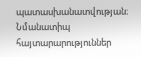պատասխանատվության։ Նմանատիպ հայտարարություններ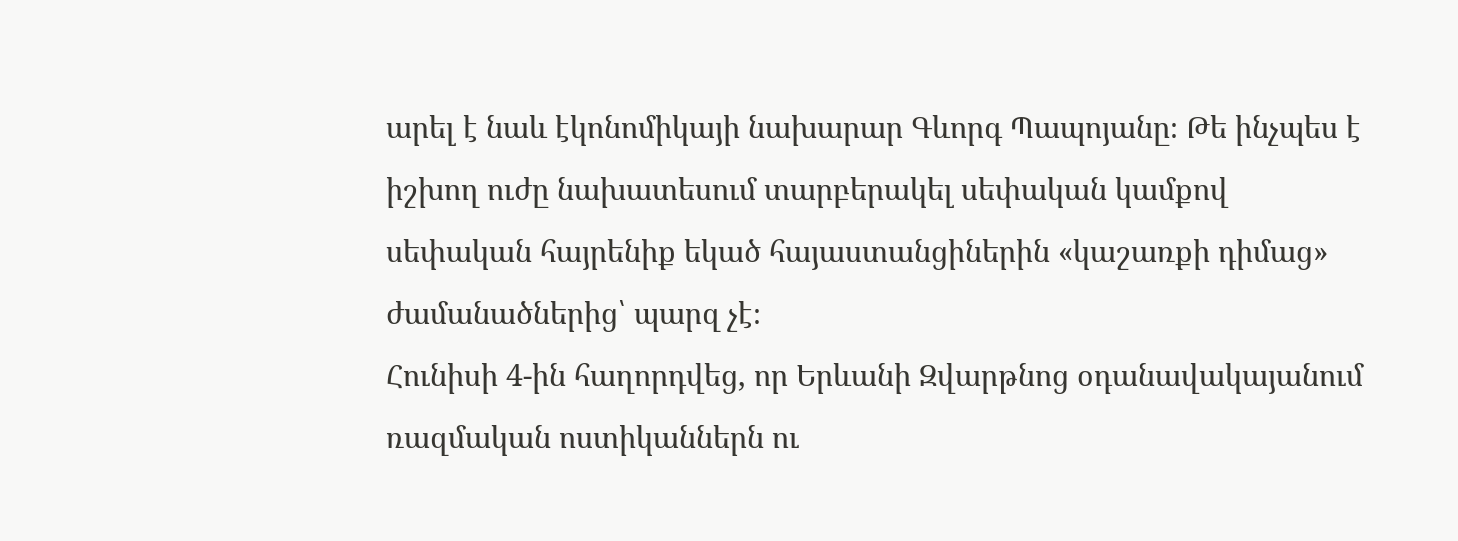արել է նաև էկոնոմիկայի նախարար Գևորգ Պապոյանը։ Թե ինչպես է իշխող ուժը նախատեսում տարբերակել սեփական կամքով սեփական հայրենիք եկած հայաստանցիներին «կաշառքի դիմաց» ժամանածներից՝ պարզ չէ։
Հունիսի 4-ին հաղորդվեց, որ Երևանի Զվարթնոց օդանավակայանում ռազմական ոստիկաններն ու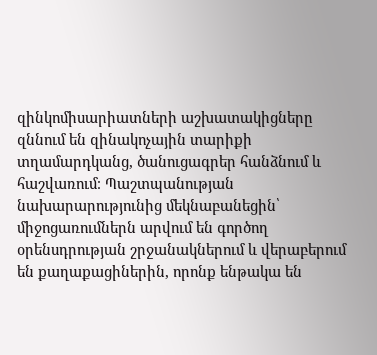զինկոմիսարիատների աշխատակիցները զննում են զինակոչային տարիքի տղամարդկանց, ծանուցագրեր հանձնում և հաշվառում։ Պաշտպանության նախարարությունից մեկնաբանեցին՝ միջոցառումներն արվում են գործող օրենսդրության շրջանակներում և վերաբերում են քաղաքացիներին, որոնք ենթակա են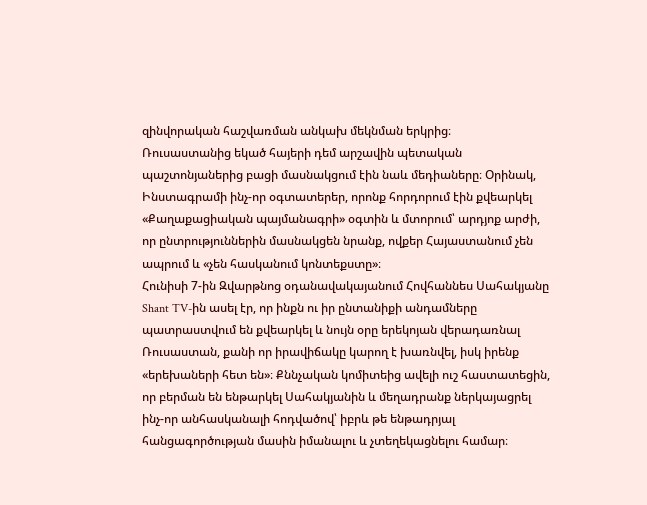զինվորական հաշվառման անկախ մեկնման երկրից։
Ռուսաստանից եկած հայերի դեմ արշավին պետական պաշտոնյաներից բացի մասնակցում էին նաև մեդիաները։ Օրինակ, Ինստագրամի ինչ-որ օգտատերեր, որոնք հորդորում էին քվեարկել «Քաղաքացիական պայմանագրի» օգտին և մտորում՝ արդյոք արժի, որ ընտրություններին մասնակցեն նրանք, ովքեր Հայաստանում չեն ապրում և «չեն հասկանում կոնտեքստը»։
Հունիսի 7-ին Զվարթնոց օդանավակայանում Հովհաննես Սահակյանը Shant TV-ին ասել էր, որ ինքն ու իր ընտանիքի անդամները պատրաստվում են քվեարկել և նույն օրը երեկոյան վերադառնալ Ռուսաստան, քանի որ իրավիճակը կարող է խառնվել, իսկ իրենք «երեխաների հետ են»։ Քննչական կոմիտեից ավելի ուշ հաստատեցին, որ բերման են ենթարկել Սահակյանին և մեղադրանք ներկայացրել ինչ-որ անհասկանալի հոդվածով՝ իբրև թե ենթադրյալ հանցագործության մասին իմանալու և չտեղեկացնելու համար։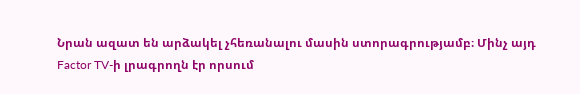Նրան ազատ են արձակել չհեռանալու մասին ստորագրությամբ։ Մինչ այդ Factor TV-ի լրագրողն էր որսում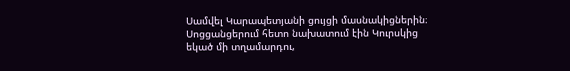Սամվել Կարապետյանի ցույցի մասնակիցներին։ Սոցցանցերում հետո նախատում էին Կուրսկից եկած մի տղամարդու,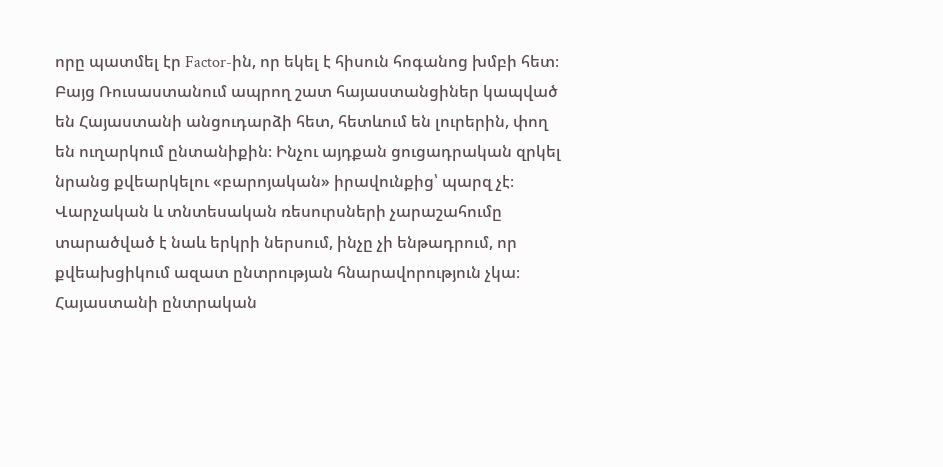որը պատմել էր Factor-ին, որ եկել է հիսուն հոգանոց խմբի հետ։
Բայց Ռուսաստանում ապրող շատ հայաստանցիներ կապված են Հայաստանի անցուդարձի հետ, հետևում են լուրերին, փող են ուղարկում ընտանիքին։ Ինչու այդքան ցուցադրական զրկել նրանց քվեարկելու «բարոյական» իրավունքից՝ պարզ չէ։ Վարչական և տնտեսական ռեսուրսների չարաշահումը տարածված է նաև երկրի ներսում, ինչը չի ենթադրում, որ քվեախցիկում ազատ ընտրության հնարավորություն չկա։
Հայաստանի ընտրական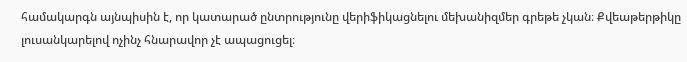համակարգն այնպիսին է, որ կատարած ընտրությունը վերիֆիկացնելու մեխանիզմեր գրեթե չկան։ Քվեաթերթիկը լուսանկարելով ոչինչ հնարավոր չէ ապացուցել։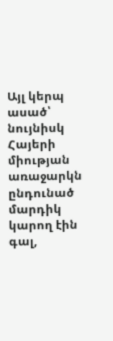Այլ կերպ ասած՝ նույնիսկ Հայերի միության առաջարկն ընդունած մարդիկ կարող էին գալ,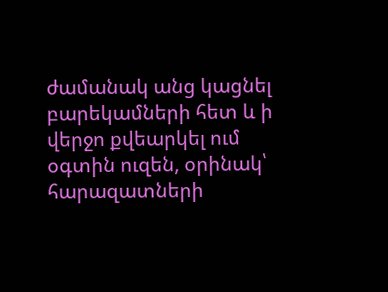ժամանակ անց կացնել բարեկամների հետ և ի վերջո քվեարկել ում օգտին ուզեն, օրինակ՝ հարազատների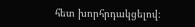հետ խորհրդակցելով։